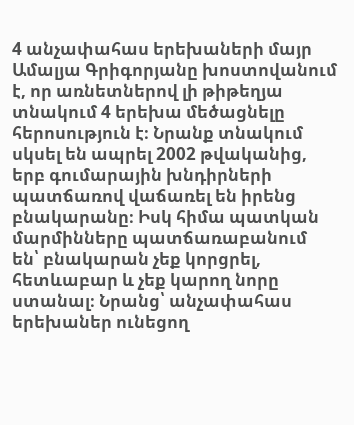4 անչափահաս երեխաների մայր Ամալյա Գրիգորյանը խոստովանում է, որ առնետներով լի թիթեղյա տնակում 4 երեխա մեծացնելը հերոսություն է։ Նրանք տնակում սկսել են ապրել 2002 թվականից, երբ գումարային խնդիրների պատճառով վաճառել են իրենց բնակարանը։ Իսկ հիմա պատկան մարմինները պատճառաբանում են՝ բնակարան չեք կորցրել, հետևաբար և չեք կարող նորը ստանալ։ Նրանց՝ անչափահաս երեխաներ ունեցող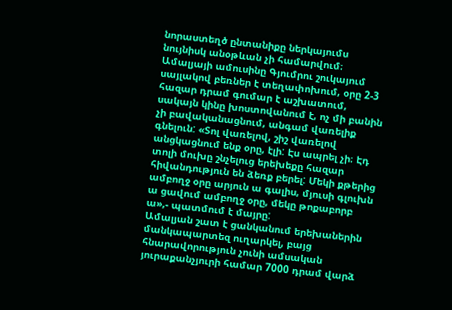նորաստեղծ ընտանիքը ներկայումս նույնիսկ անօթևան չի համարվում։
Ամալյայի ամուսինը Գյումրու շուկայում սայլակով բեռներ է տեղափոխում, օրը 2-3 հազար դրամ գումար է աշխատում, սակայն կինը խոստովանում է, ոչ մի բանին չի բավականացնում, անգամ վառելիք գնելուն: «Տոլ վառելով, շիշ վառելով անցկացնում ենք օրը, էլի: Էս ապրել չի։ Էդ տոլի մուխը շնչելուց երեխեքը հազար հիվանդություն են ձեռք բերել: Մեկի քթերից ամբողջ օրը արյուն ա գալիս, մյուսի գլուխն ա ցավում ամբողջ օրը, մեկը թոքաբորբ ա»,- պատմում է մայրը:
Ամալյան շատ է ցանկանում երեխաներին մանկապարտեզ ուղարկել, բայց հնարավորություն չունի ամսական յուրաքանչյուրի համար 7000 դրամ վարձ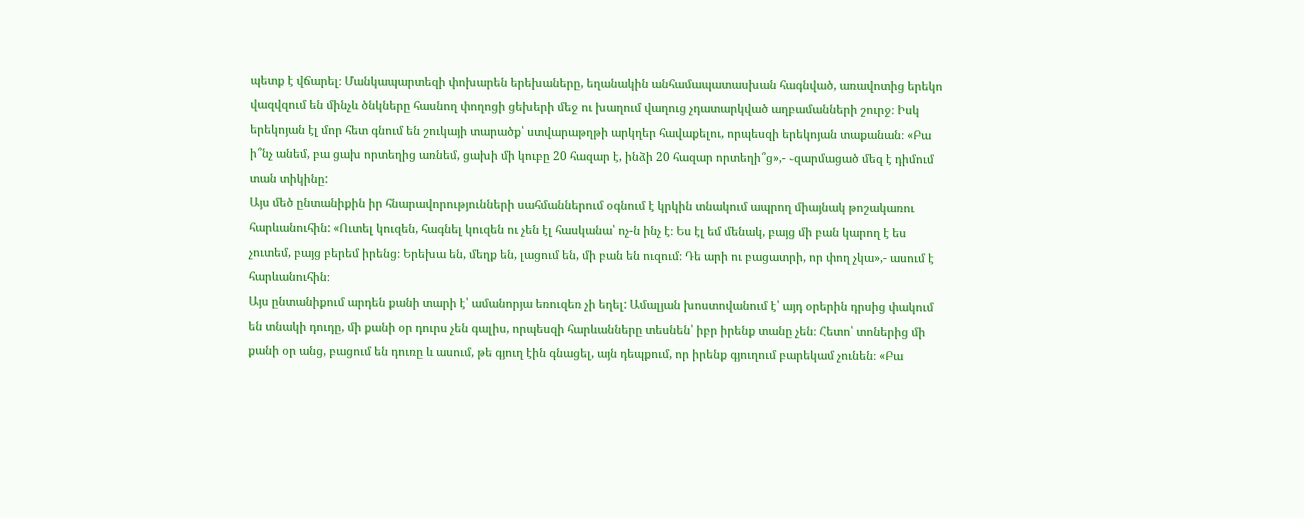պետք է վճարել։ Մանկապարտեզի փոխարեն երեխաները, եղանակին անհամապատասխան հագնված, առավոտից երեկո վազվզում են մինչև ծնկները հասնող փողոցի ցեխերի մեջ ու խաղում վաղուց չդատարկված աղբամանների շուրջ։ Իսկ երեկոյան էլ մոր հետ գնում են շուկայի տարածք՝ ստվարաթղթի արկղեր հավաքելու, որպեսզի երեկոյան տաքանան։ «Բա ի՞նչ անեմ, բա ցախ որտեղից առնեմ, ցախի մի կուբը 20 հազար է, ինձի 20 հազար որտեղի՞ց»,- ֊զարմացած մեզ է դիմում տան տիկինը:
Այս մեծ ընտանիքին իր հնարավորությունների սահմաններում օգնում է կրկին տնակում ապրող միայնակ թոշակառու հարևանուհին: «Ուտել կուզեն, հագնել կուզեն ու չեն էլ հասկանա՝ ոչ-ն ինչ է։ Ես էլ եմ մենակ, բայց մի բան կարող է ես չուտեմ, բայց բերեմ իրենց։ Երեխա են, մեղք են, լացում են, մի բան են ուզում։ Դե արի ու բացատրի, որ փող չկա»,- ասում է հարևանուհին։
Այս ընտանիքում արդեն քանի տարի է՝ ամանորյա եռուզեռ չի եղել: Ամալյան խոստովանում է՝ այդ օրերին դրսից փակում են տնակի դուդը, մի քանի օր դուրս չեն գալիս, որպեսզի հարևանները տեսնեն՝ իբր իրենք տանը չեն։ Հետո՝ տոներից մի քանի օր անց, բացում են դուռը և ասում, թե գյուղ էին գնացել, այն դեպքում, որ իրենք գյուղում բարեկամ չունեն։ «Բա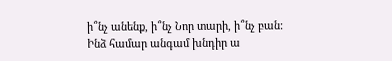ի՞նչ անենք, ի՞նչ Նոր տարի, ի՞նչ բան: Ինձ համար անգամ խնդիր ա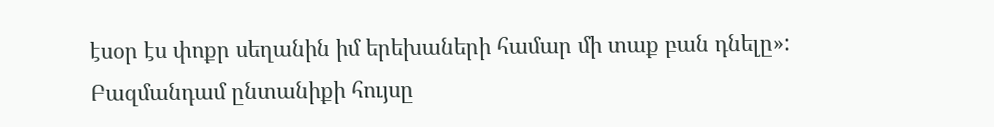էսօր էս փոքր սեղանին իմ երեխաների համար մի տաք բան դնելը»:
Բազմանդամ ընտանիքի հույսը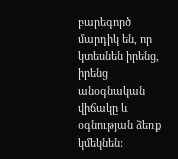բարեգործ մարդիկ են, որ կտեսնեն իրենց, իրենց անօգնական վիճակը և օգնության ձեռք կմեկնեն: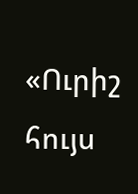«Ուրիշ հույս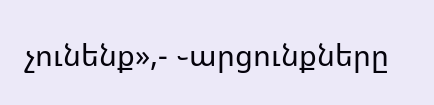չունենք»,- ֊արցունքները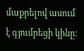մաքրելով ասում է գյումրեցի կինը: